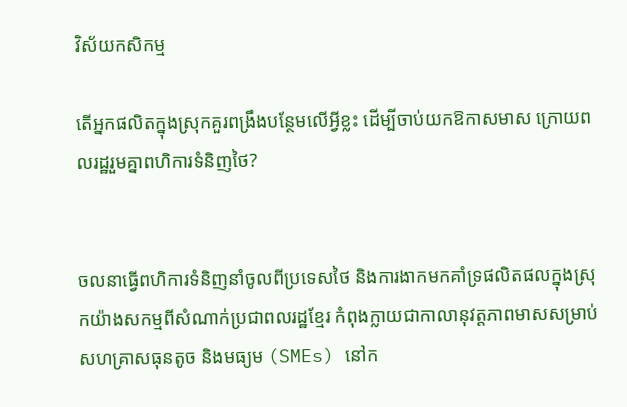វិស័យកសិកម្ម

តើអ្នកផលិតក្នុងស្រុកគួរពង្រឹងបន្ថែមលើអ្វីខ្លះ ដើម្បីចាប់យកឱកាសមាស ក្រោយពលរដ្ឋរួមគ្នាពហិការទំនិញថៃ?


ចលនាធ្វើពហិការទំនិញនាំចូលពីប្រទេសថៃ និងការងាកមកគាំទ្រផលិតផលក្នុងស្រុកយ៉ាងសកម្មពីសំណាក់ប្រជាពលរដ្ឋខ្មែរ កំពុងក្លាយជាកាលានុវត្តភាពមាសសម្រាប់សហគ្រាសធុនតូច និងមធ្យម (SMEs) នៅក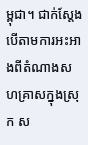ម្ពុជា។ ជាក់ស្តែង បើតាមការអះអាងពីតំណាងសហគ្រាសក្នុងស្រុក ស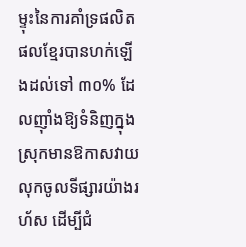ម្ទុះនៃការគាំទ្រផលិតផលខ្មែរបានហក់ឡើងដល់ទៅ ៣០% ដែលញ៉ាំងឱ្យទំនិញក្នុងស្រុកមានឱកាសវាយលុកចូលទីផ្សារយ៉ាងរហ័ស ដើម្បីជំ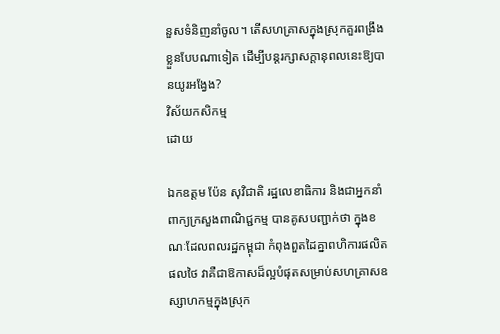នួសទំនិញនាំចូល។ តើសហគ្រាសក្នុងស្រុកគួរពង្រឹងខ្លួនបែបណាទៀត ដើម្បីបន្តរក្សាសក្តានុពលនេះឱ្យបានយូរអង្វែង?
វិស័យកសិកម្ម
ដោយ

ឯកឧត្តម ប៉ែន សុវិជាតិ រដ្ឋលេខាធិការ និងជាអ្នកនាំពាក្យក្រសួងពាណិជ្ជកម្ម បានគូសបញ្ជាក់ថា ក្នុងខណៈដែលពលរដ្ឋកម្ពុជា កំពុងពួតដៃគ្នាពហិការផលិតផលថៃ វាគឺជាឱកាសដ៏ល្អបំផុតសម្រាប់សហគ្រាសឧស្សាហកម្មក្នុងស្រុក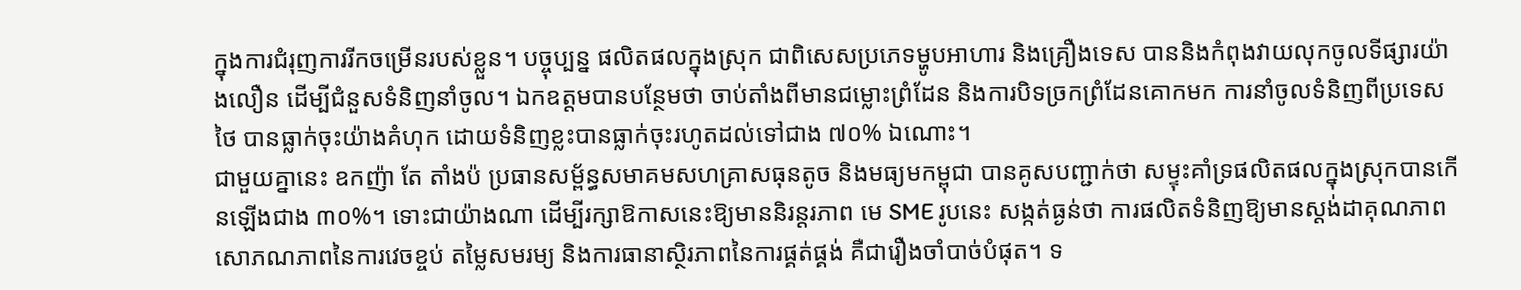ក្នុងការជំរុញការរីកចម្រើនរបស់ខ្លួន។ បច្ចុប្បន្ន ផលិតផលក្នុងស្រុក ជាពិសេសប្រភេទម្ហូបអាហារ និងគ្រឿងទេស បាននិងកំពុងវាយលុកចូលទីផ្សារយ៉ាងលឿន ដើម្បីជំនួសទំនិញនាំចូល។ ឯកឧត្តមបានបន្ថែមថា ចាប់តាំងពីមានជម្លោះព្រំដែន និងការបិទច្រកព្រំដែនគោកមក ការនាំចូលទំនិញពីប្រទេសថៃ បានធ្លាក់ចុះយ៉ាងគំហុក ដោយទំនិញខ្លះបានធ្លាក់ចុះរហូតដល់ទៅជាង ៧០% ឯណោះ។
ជាមួយគ្នានេះ ឧកញ៉ា តែ តាំងប៉ ប្រធានសម្ព័ន្ធសមាគមសហគ្រាសធុនតូច និងមធ្យមកម្ពុជា បានគូសបញ្ជាក់ថា សម្ទុះគាំទ្រផលិតផលក្នុងស្រុកបានកើនឡើងជាង ៣០%។ ទោះជាយ៉ាងណា ដើម្បីរក្សាឱកាសនេះឱ្យមាននិរន្តរភាព មេ SME រូបនេះ សង្កត់ធ្ងន់ថា ការផលិតទំនិញឱ្យមានស្តង់ដាគុណភាព សោភណភាពនៃការវេចខ្ចប់ តម្លៃសមរម្យ និងការធានាស្ថិរភាពនៃការផ្គត់ផ្គង់ គឺជារឿងចាំបាច់បំផុត។ ទ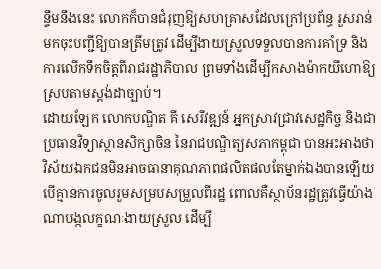ន្ទឹមនឹងនេះ លោកក៏បានជំរុញឱ្យសហគ្រាសដែលក្រៅប្រព័ន្ធ រួសរាន់មកចុះបញ្ជីឱ្យបានត្រឹមត្រូវ ដើម្បីងាយស្រួលទទួលបានការគាំទ្រ និងការលើកទឹកចិត្តពីរាជរដ្ឋាភិបាល ព្រមទាំងដើម្បីកសាងម៉ាកយីហោឱ្យស្របតាមស្តង់ដាច្បាប់។
ដោយឡែក លោកបណ្ឌិត គី សេរីវឌ្ឍន៍ អ្នកស្រាវជ្រាវសេដ្ឋកិច្ច និងជាប្រធានវិទ្យាស្ថានសិក្សាចិន នៃរាជបណ្ឌិត្យសភាកម្ពុជា បានអះអាងថា វិស័យឯកជនមិនអាចធានាគុណភាពផលិតផលតែម្នាក់ឯងបានឡើយ បើគ្មានការចូលរួមសម្របសម្រួលពីរដ្ឋ ពោលគឺស្ថាប័នរដ្ឋត្រូវធ្វើយ៉ាងណាបង្កលក្ខណៈងាយស្រួល ដើម្បី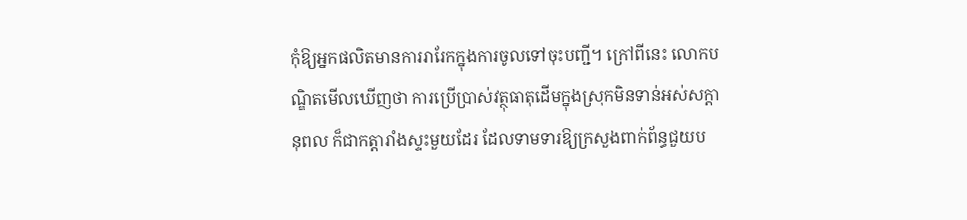កុំឱ្យអ្នកផលិតមានការរារែកក្នុងការចូលទៅចុះបញ្ជី។ ក្រៅពីនេះ លោកបណ្ឌិតមើលឃើញថា ការប្រើប្រាស់វត្ថុធាតុដើមក្នុងស្រុកមិនទាន់អស់សក្តានុពល ក៏ជាកត្តារាំងស្ទះមួយដែរ ដែលទាមទារឱ្យក្រសួងពាក់ព័ន្ធជួយប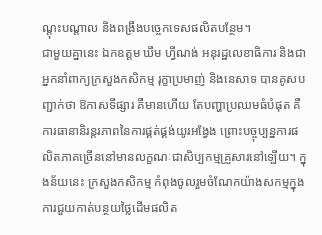ណ្តុះបណ្តាល និងពង្រឹងបច្ចេកទេសផលិតបន្ថែម។
ជាមួយគ្នានេះ ឯកឧត្តម ឃឹម ហ្វីណង់ អនុរដ្ឋលេខាធិការ និងជាអ្នកនាំពាក្យក្រសួងកសិកម្ម រុក្ខាប្រមាញ់ និងនេសាទ បានគូសបញ្ជាក់ថា ឱកាសទីផ្សារ គឺមានហើយ តែបញ្ហាប្រឈមធំបំផុត គឺការធានានិរន្តរភាពនៃការផ្គត់ផ្គង់យូរអង្វែង ព្រោះបច្ចុប្បន្នការផលិតភាគច្រើននៅមានលក្ខណៈជាសិប្បកម្មគ្រួសារនៅឡើយ។ ក្នុងន័យនេះ ក្រសួងកសិកម្ម កំពុងចូលរួមចំណែកយ៉ាងសកម្មក្នុងការជួយកាត់បន្ថយថ្លៃដើមផលិត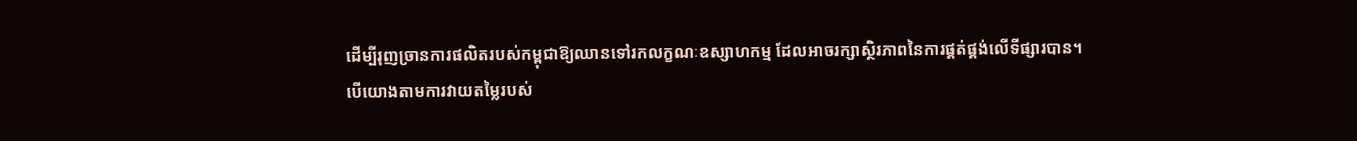ដើម្បីរុញច្រានការផលិតរបស់កម្ពុជាឱ្យឈានទៅរកលក្ខណៈឧស្សាហកម្ម ដែលអាចរក្សាស្ថិរភាពនៃការផ្គត់ផ្គង់លើទីផ្សារបាន។
បើយោងតាមការវាយតម្លៃរបស់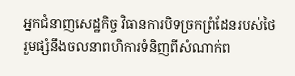អ្នកជំនាញសេដ្ឋកិច្ច វិធានការបិទច្រកព្រំដែនរបស់ថៃ រួមផ្សំនឹងចលនាពហិការទំនិញពីសំណាក់ព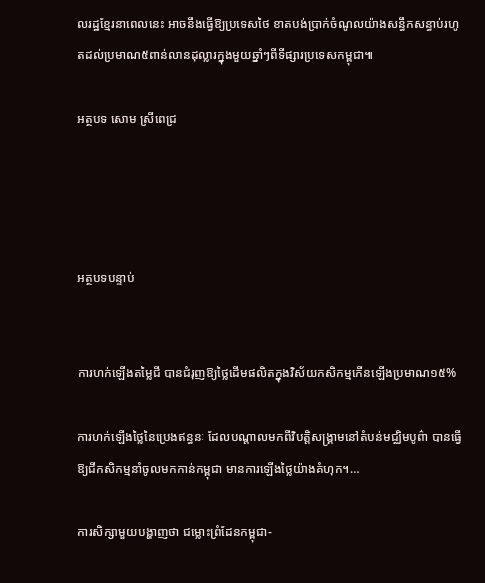លរដ្ឋខ្មែរនាពេលនេះ អាចនឹងធ្វើឱ្យប្រទេសថៃ ខាតបង់ប្រាក់ចំណូលយ៉ាងសន្ធឹកសន្ធាប់រហូតដល់ប្រមាណ៥ពាន់លានដុល្លារក្នុងមួយឆ្នាំៗពីទីផ្សារប្រទេសកម្ពុជា៕

អត្ថបទ សោម ស្រីពេជ្រ




អត្ថបទបន្ទាប់


ការហក់ឡើងតម្លៃជី បានជំរុញឱ្យថ្លៃដើមផលិតក្នុងវិស័យកសិកម្មកើនឡើងប្រមាណ១៥%

ការហក់ឡើងថ្លៃនៃប្រេងឥន្ធនៈ ដែលបណ្ដាលមកពីវិបត្តិសង្រ្គាមនៅតំបន់មជ្ឈិមបូព៌ា បានធ្វើឱ្យជីកសិកម្មនាំចូលមកកាន់កម្ពុជា មានការឡើងថ្លៃយ៉ាងគំហុក។…

ការសិក្សាមួយបង្ហាញថា ជម្លោះព្រំដែនកម្ពុជា-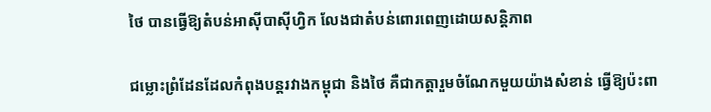ថៃ បានធ្វើឱ្យតំបន់អាស៊ីបាស៊ីហ្វិក លែងជាតំបន់ពោរពេញដោយសន្តិភាព

ជម្លោះព្រំដែនដែលកំពុងបន្តរវាងកម្ពុជា និងថៃ គឺជាកត្តារួមចំណែកមួយយ៉ាងសំខាន់ ធ្វើឱ្យប៉ះពា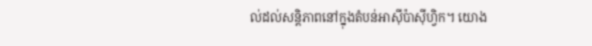ល់ដល់សន្តិភាពនៅក្នុងតំបន់អាស៊ីប៉ាស៊ីហ្វិក។ យោង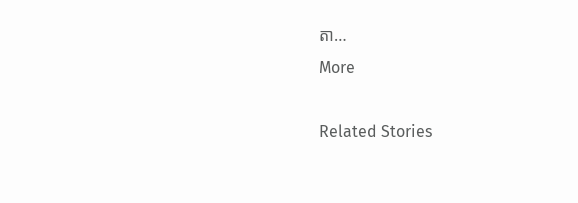តា…
More

Related Stories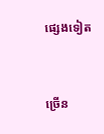ផ្សេងទៀត


ច្រើន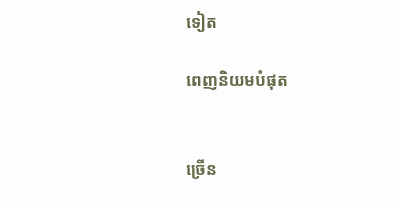ទៀត

ពេញនិយមបំផុត


ច្រើន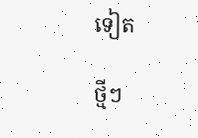ទៀត

ថ្មីៗ